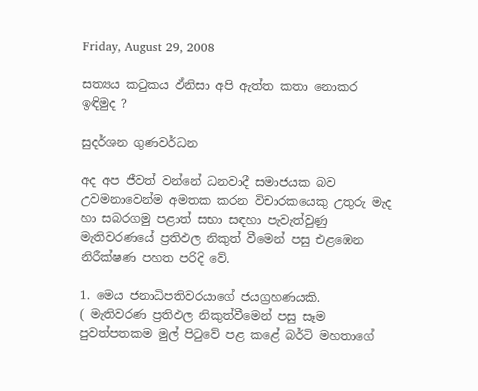Friday, August 29, 2008

සත්‍යය කටුකය ඵ්නිසා අපි ඇත්ත කතා නොකර ඉඳිමුද ?

සුදර්ශන ගුණවර්ධන

අද අප ජීවත් වන්නේ ධනවාදී සමාජයක බව උවමනාවෙන්ම අමතක කරන විචාරකයෙකු උතුරු මැද හා සබරගමු පළාත් සභා සඳහා පැවැත්වුණු මැතිවරණයේ ප්‍රතිඵල නිකුත් වීමෙන් පසු එළඹෙන නිරීක්ෂණ පහත පරිදි වේ.

1. මෙය ජනාධිපතිවරයාගේ ජයග්‍රහණයකි.
( මැතිවරණ ප්‍රතිඵල නිකුත්වීමෙන් පසු සෑම පුවත්පතකම මුල් පිටුවේ පළ කළේ බර්ටි මහතාගේ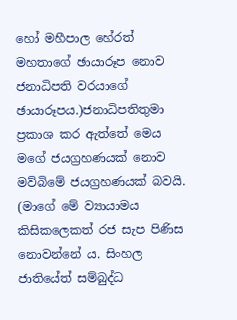හෝ මහීපාල හේරත් මහතාගේ ඡායාරූප නොව ජනාධිපති වරයාගේ ඡායාරූපය.)ජනාධිපතිතුමා ප්‍රකාශ කර ඇත්තේ මෙය මගේ ජයග්‍රහණයක් නොව මව්බිමේ ජයග්‍රහණයක් බවයි. (මාගේ මේ ව්‍යායාමය කිසිකලෙකත් රජ සැප පිණිස නොවන්නේ ය. සිංහල ජාතියේත් සම්බුද්ධ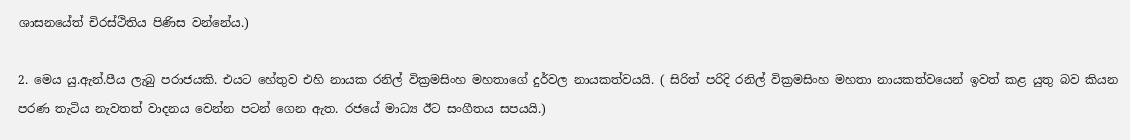ශාසනයේත් චිරස්ථිතිය පිණිස වන්නේය.)

2. මෙය යු.ඇන්.පීය ලැබු පරාජයකි. එයට හේතුව එහි නායක රනිල් වික්‍රමසිංහ මහතාගේ දුර්වල නායකත්වයයි. ( සිරිත් පරිදි රනිල් වික්‍රමසිංහ මහතා නායකත්වයෙන් ඉවත් කළ යුතු බව කියන පරණ තැටිය නැවතත් වාදනය වෙන්න පටන් ගෙන ඇත. රජයේ මාධ්‍ය ඊට සංගීතය සපයයි.)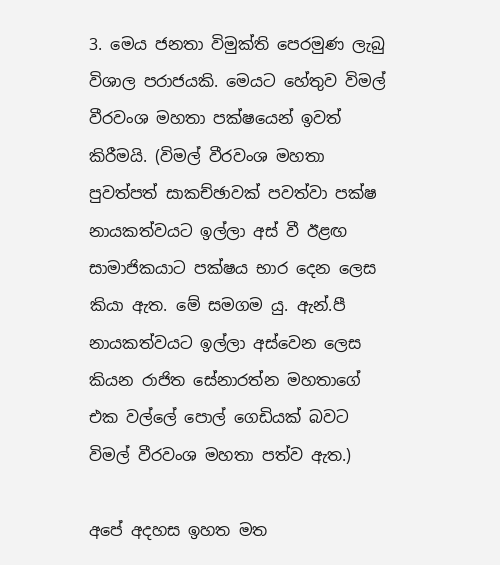3. මෙය ජනතා විමුක්ති පෙරමුණ ලැබු විශාල පරාජයකි. මෙයට හේතුව විමල් වීරවංශ මහතා පක්ෂයෙන් ඉවත් කිරීමයි. (විමල් වීරවංශ මහතා පුවත්පත් සාකච්ඡාවක් පවත්වා පක්ෂ නායකත්වයට ඉල්ලා අස් වී ඊළඟ සාමාජිකයාට පක්ෂය භාර දෙන ලෙස කියා ඇත. මේ සමගම යු. ඇන්.පී නායකත්වයට ඉල්ලා අස්වෙන ලෙස කියන රාජිත සේනාරත්න මහතාගේ එක වල්ලේ පොල් ගෙඩියක් බවට විමල් වීරවංශ මහතා පත්ව ඇත.)

අපේ අදහස ඉහත මත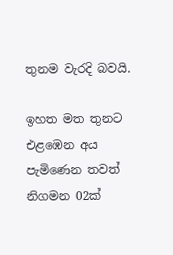තුනම වැරදි බවයි.

ඉහත මත තුනට එළඹෙන අය පැමිණෙන තවත් නිගමන 02ක්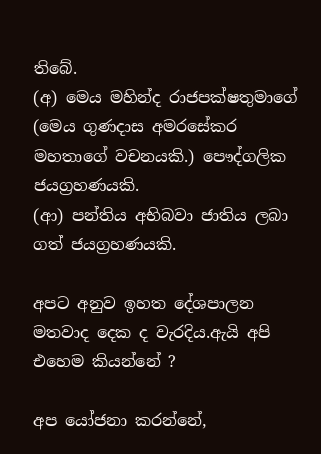තිබේ.
(අ) මෙය මහින්ද රාජපක්ෂතුමාගේ (මෙය ගුණදාස අමරසේකර මහතාගේ වචනයකි.) පෞද්ගලික ජයග්‍රහණයකි.
(ආ) පන්තිය අභිබවා ජාතිය ලබා ගත් ජයග්‍රහණයකි.

අපට අනුව ඉහත දේශපාලන මතවාද දෙක ද වැරදිය.ඇයි අපි එහෙම කියන්නේ ?

අප යෝජනා කරන්නේ,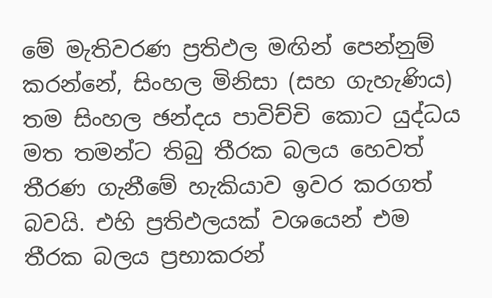මේ මැතිවරණ ප්‍රතිඵල මඟින් පෙන්නුම් කරන්නේ, සිංහල මිනිසා (සහ ගැහැණිය) තම සිංහල ඡන්දය පාවිච්චි කොට යුද්ධය මත තමන්ට තිබු තීරක බලය හෙවත් තීරණ ගැනීමේ හැකියාව ඉවර කරගත් බවයි. එහි ප්‍රතිඵලයක් වශයෙන් එම තීරක බලය ප්‍රභාකරන්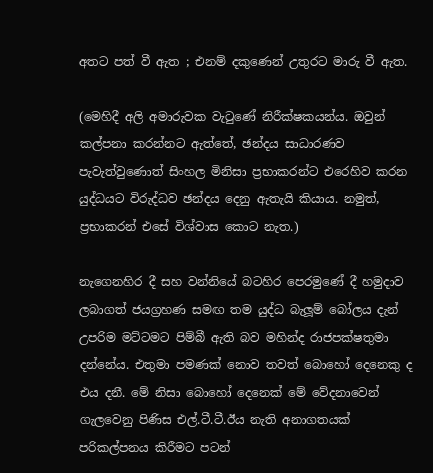අතට පත් වී ඇත ; එනම් දකුණෙන් උතුරට මාරු වී ඇත.

(මෙහිදී අලි අමාරුවක වැටුණේ නිරීක්ෂකයන්ය. ඔවුන් කල්පනා කරන්නට ඇත්තේ, ඡන්දය සාධාරණව පැවැත්වුණොත් සිංහල මිනිසා ප්‍රභාකරන්ට එරෙහිව කරන යුද්ධයට විරුද්ධව ඡන්දය දෙනු ඇතැයි කියාය. නමුත්, ප්‍රභාකරන් එසේ විශ්වාස කොට නැත.)

නැගෙනහිර දී සහ වන්නියේ බටහිර පෙරමුණේ දී හමුදාව ලබාගත් ජයග්‍රහණ සමඟ තම යුද්ධ බැලූම් බෝලය දැන් උපරිම මට්ටමට පිම්බී ඇති බව මහින්ද රාජපක්ෂතුමා දන්නේය. එතුමා පමණක් නොව තවත් බොහෝ දෙනෙකු ද එය දනී. මේ නිසා බොහෝ දෙනෙක් මේ වේදනාවෙන් ගැලවෙනු පිණිස එල්.ටී.ටී.ඊය නැති අනාගතයක් පරිකල්පනය කිරීමට පටන්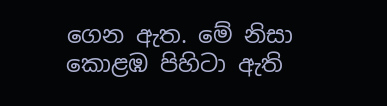ගෙන ඇත. මේ නිසා කොළඹ පිහිටා ඇති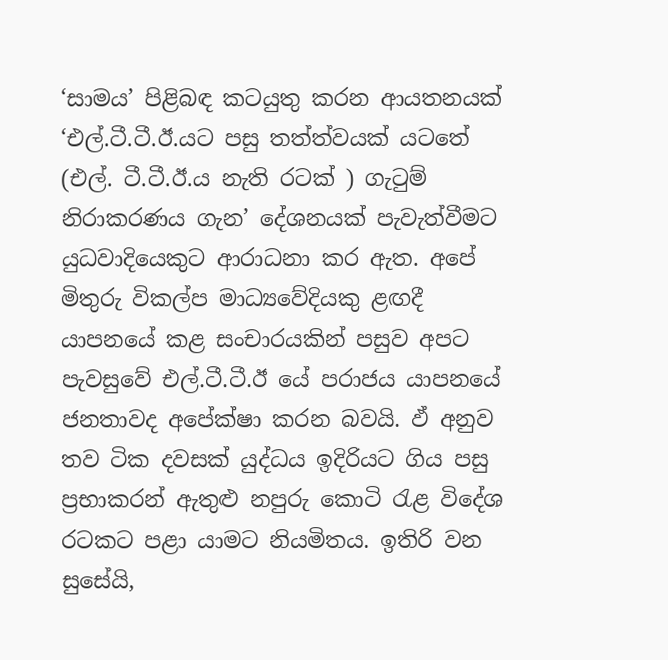‘සාමය’ පිළිබඳ කටයුතු කරන ආයතනයක් ‘එල්.ටී.ටී.ඊ.යට පසු තත්ත්වයක් යටතේ (එල්. ටී.ටී.ඊ.ය නැති රටක් ) ගැටුම් නිරාකරණය ගැන’ දේශනයක් පැවැත්වීමට යුධවාදියෙකුට ආරාධනා කර ඇත. අපේ මිතුරු විකල්ප මාධ්‍යවේදියකු ළඟදී යාපනයේ කළ සංචාරයකින් පසුව අපට පැවසුවේ එල්.ටී.ටී.ඊ යේ පරාජය යාපනයේ ජනතාවද අපේක්ෂා කරන බවයි. ඵ් අනුව තව ටික දවසක් යුද්ධය ඉදිරියට ගිය පසු ප්‍රභාකරන් ඇතුළු නපුරු කොටි රැළ විදේශ රටකට පළා යාමට නියමිතය. ඉතිරි වන සුසේයි,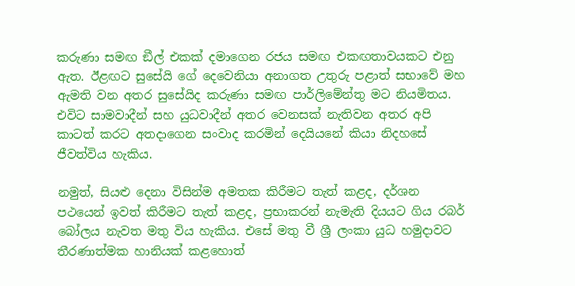කරුණා සමඟ ඞීල් එකක් දමාගෙන රජය සමඟ එකඟතාවයකට එනු ඇත. ඊළඟට සුසේයි ගේ දෙවෙනියා අනාගත උතුරු පළාත් සභාවේ මහ ඇමති වන අතර සුසේයිද කරුණා සමඟ පාර්ලිමේන්තු මට නියමිතය. එවිට සාමවාදීන් සහ යුධවාදීන් අතර වෙනසක් නැතිවන අතර අපි කාටත් කරට අතදාගෙන සංවාද කරමින් දෙයියනේ කියා නිදහසේ ජීවත්විය හැකිය.

නමුත්, සියළු දෙනා විසින්ම අමතක කිරීමට තැත් කළද, දර්ශන පථයෙන් ඉවත් කිරීමට තැත් කළද, ප්‍රභාකරන් නැමැති දියයට ගිය රබර් බෝලය නැවත මතු විය හැකිය. එසේ මතු වී ශ්‍රී ලංකා යුධ හමුදාවට තීරණාත්මක හානියක් කළහොත්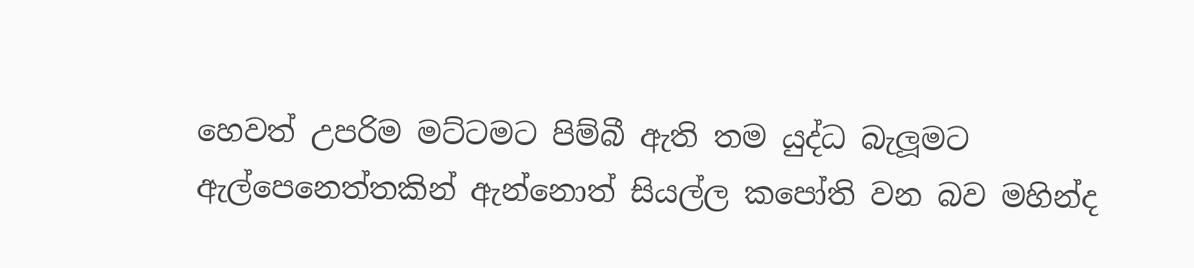හෙවත් උපරිම මට්ටමට පිම්බී ඇති තම යුද්ධ බැලූමට ඇල්පෙනෙත්තකින් ඇන්නොත් සියල්ල කපෝති වන බව මහින්ද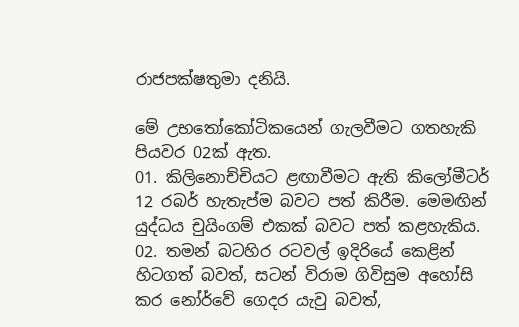රාජපක්ෂතුමා දනියි.

මේ උභතෝකෝටිකයෙන් ගැලවීමට ගතහැකි පියවර 02ක් ඇත.
01. කිලිනොච්චියට ළඟාවීමට ඇති කිලෝමීටර් 12 රබර් හැතැප්ම බවට පත් කිරීම. මෙමඟින් යුද්ධය චුයිංගම් එකක් බවට පත් කළහැකිය.
02. තමන් බටහිර රටවල් ඉදිරියේ කෙළින් හිටගත් බවත්, සටන් විරාම ගිවිසුම අහෝසි කර නෝර්වේ ගෙදර යැවු බවත්,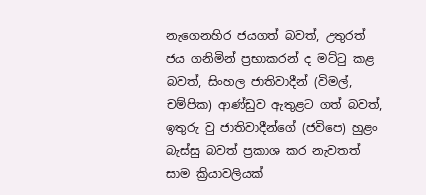නැගෙනහිර ජයගත් බවත්, උතුරත් ජය ගනිමින් ප්‍රභාකරන් ද මට්ටු කළ බවත්, සිංහල ජාතිවාදීන් (විමල්, චම්පික) ආණ්ඩුව ඇතුළට ගත් බවත්, ඉතුරු වු ජාතිවාදීන්ගේ (ජවිපෙ) හුළං බැස්සු බවත් ප්‍රකාශ කර නැවතත් සාම ක්‍රියාවලියක්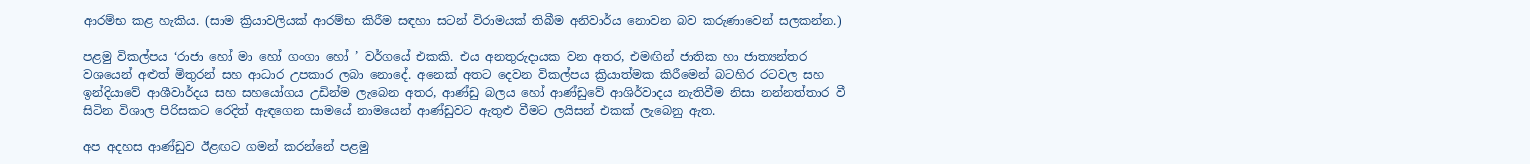ආරම්භ කළ හැකිය. (සාම ක්‍රියාවලියක් ආරම්භ කිරීම සඳහා සටන් විරාමයක් තිබීම අනිවාර්ය නොවන බව කරුණාවෙන් සලකන්න.)

පළමු විකල්පය ‘රාජා හෝ මා හෝ ගංගා හෝ ’ වර්ගයේ එකකි. එය අනතුරුදායක වන අතර, එමඟින් ජාතික හා ජාත්‍යන්තර වශයෙන් අළුත් මිතුරන් සහ ආධාර උපකාර ලබා නොදේ. අනෙක් අතට දෙවන විකල්පය ක්‍රියාත්මක කිරීමෙන් බටහිර රටවල සහ ඉන්දියාවේ ආශීවාර්දය සහ සහයෝගය උඩින්ම ලැබෙන අතර, ආණ්ඩු බලය හෝ ආණ්ඩුවේ ආශිර්වාදය නැතිවීම නිසා නන්නත්තාර වී සිටින විශාල පිරිසකට රෙදිත් ඇඳගෙන සාමයේ නාමයෙන් ආණ්ඩුවට ඇතුළු වීමට ලයිසන් එකක් ලැබෙනු ඇත.

අප අදහස ආණ්ඩුව ඊළඟට ගමන් කරන්නේ පළමු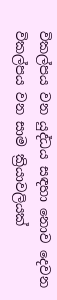විකල්පය වන යුද්ධය සඳහා නොව දෙවන විකල්පය වන සාම ක්‍රියාවලියක්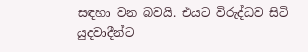සඳහා වන බවයි. එයට විරුද්ධව සිටි යුදවාදීන්ට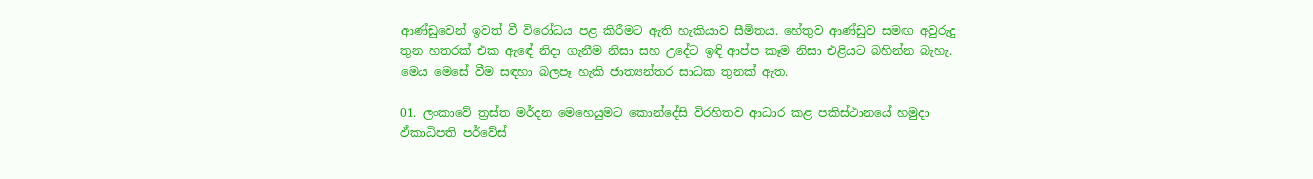ආණ්ඩුවෙන් ඉවත් වී විරෝධය පළ කිරීමට ඇති හැකියාව සීමිතය. හේතුව ආණ්ඩුව සමඟ අවුරුදු තුන හතරක් එක ඇඳේ නිදා ගැනීම නිසා සහ උදේට ඉඳි ආප්ප කෑම නිසා එළියට බහින්න බැහැ. මෙය මෙසේ වීම සඳහා බලපෑ හැකි ජාත්‍යන්තර සාධක තුනක් ඇත.

01. ලංකාවේ ත්‍රස්ත මර්දන මෙහෙයුමට කොන්දේසි විරහිතව ආධාර කළ පකිස්ථානයේ හමුදා ඵ්කාධිපති පර්වේස්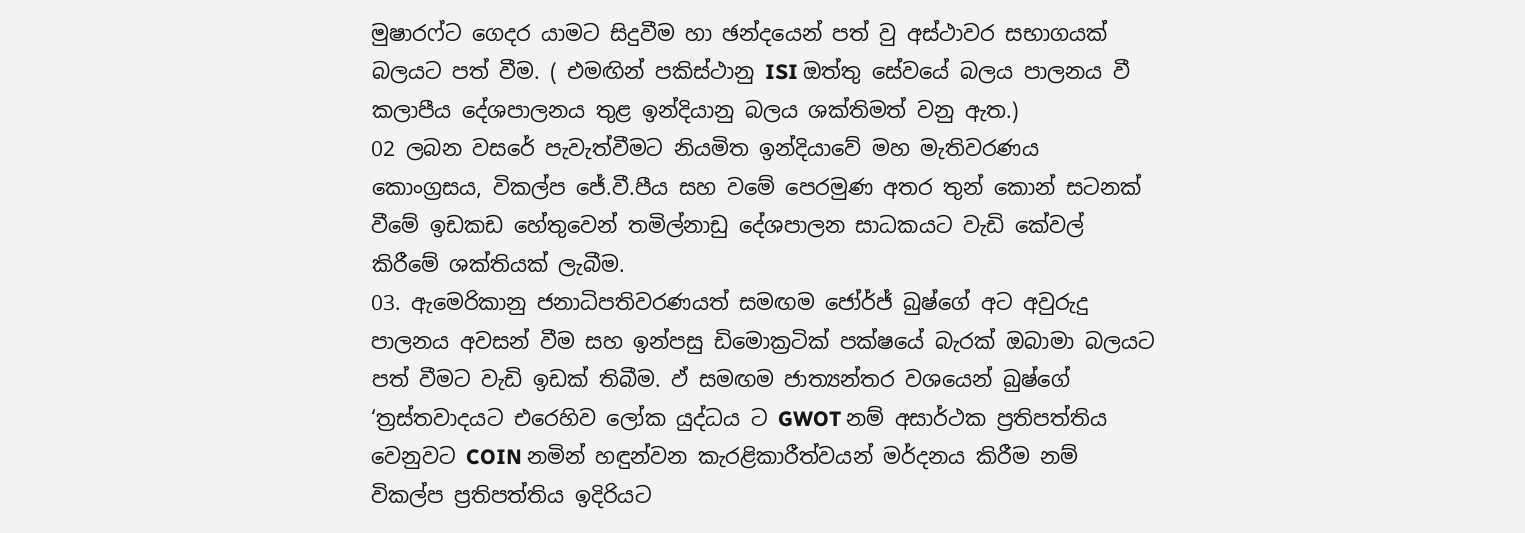මුෂාරෆ්ට ගෙදර යාමට සිදුවීම හා ඡන්දයෙන් පත් වු අස්ථාවර සභාගයක් බලයට පත් වීම. ( එමඟින් පකිස්ථානු ISI ඔත්තු සේවයේ බලය පාලනය වී කලාපීය දේශපාලනය තුළ ඉන්දියානු බලය ශක්තිමත් වනු ඇත.)
02 ලබන වසරේ පැවැත්වීමට නියමිත ඉන්දියාවේ මහ මැතිවරණය කොංග්‍රසය, විකල්ප ජේ.වී.පීය සහ වමේ පෙරමුණ අතර තුන් කොන් සටනක් වීමේ ඉඩකඩ හේතුවෙන් තමිල්නාඩු දේශපාලන සාධකයට වැඩි කේවල් කිරීමේ ශක්තියක් ලැබීම.
03. ඇමෙරිකානු ජනාධිපතිවරණයත් සමඟම ජෝර්ජ් බුෂ්ගේ අට අවුරුදු පාලනය අවසන් වීම සහ ඉන්පසු ඩිමොක්‍රටික් පක්ෂයේ බැරක් ඔබාමා බලයට පත් වීමට වැඩි ඉඩක් තිබීම. ඵ් සමඟම ජාත්‍යන්තර වශයෙන් බුෂ්ගේ ‘ත්‍රස්තවාදයට එරෙහිව ලෝක යුද්ධය ට GWOT නම් අසාර්ථක ප්‍රතිපත්තිය වෙනුවට COIN නමින් හඳුන්වන කැරළිකාරීත්වයන් මර්දනය කිරීම නම් විකල්ප ප්‍රතිපත්තිය ඉදිරියට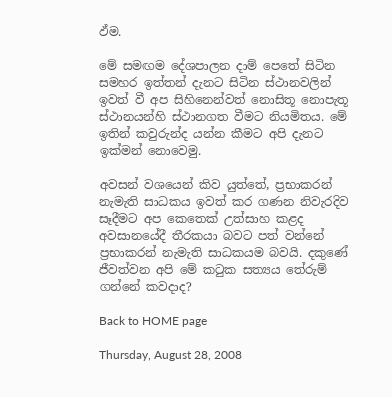ඵ්ම.

මේ සමඟම දේශපාලන දාම් පෙතේ සිටින සමහර ඉත්තන් දැනට සිටින ස්ථානවලින් ඉවත් වී අප සිහිනෙන්වත් නොසිතූ නොපැතූ ස්ථානයන්හි ස්ථානගත වීමට නියමිතය. මේ ඉතින් කවුරුන්ද යන්න කීමට අපි දැනට ඉක්මන් නොවෙමු.

අවසන් වශයෙන් කිව යුත්තේ, ප්‍රභාකරන් නැමැති සාධකය ඉවත් කර ගණන නිවැරදිව සෑදීමට අප කෙතෙක් උත්සාහ කළද අවසානයේදී තීරකයා බවට පත් වන්නේ ප්‍රභාකරන් නැමැති සාධකයම බවයි. දකුණේ ජීවත්වන අපි මේ කටුක සත්‍යය තේරුම් ගන්නේ කවදාද?

Back to HOME page

Thursday, August 28, 2008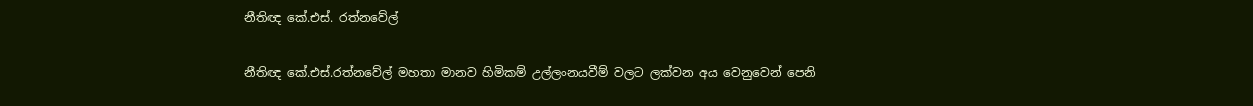නීතිඥ කේ.එස්. රත්නවේල්

නීතිඥ කේ.එස්.රත්නවේල් මහතා මානව හිමිකම් උල්ලංනයවීම් වලට ලක්වන අය වෙනුවෙන් පෙනි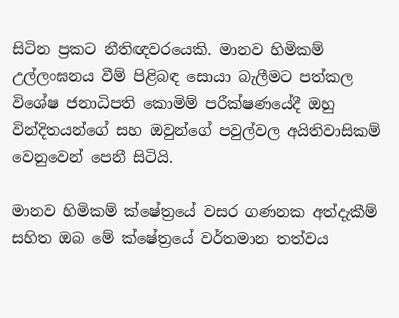සිටින ප්‍රකට නීතිඥවරයෙකි. මානව හිමිකම් උල්ලංඝනය වීම් පිළිබඳ සොයා බැලීමට පත්කල විශේෂ ජනාධිපති කොමිම් පරීක්ෂණයේදී ඔහු වින්දිතයන්ගේ සහ ඔවුන්ගේ පවුල්වල අයිතිවාසිකම් වෙනුවෙන් පෙනී සිටියි.

මානව හිමිකම් ක්ෂේත්‍රයේ වසර ගණනක අත්දැකීම් සහිත ඔබ මේ ක්ෂේත්‍රයේ වර්තමාන තත්වය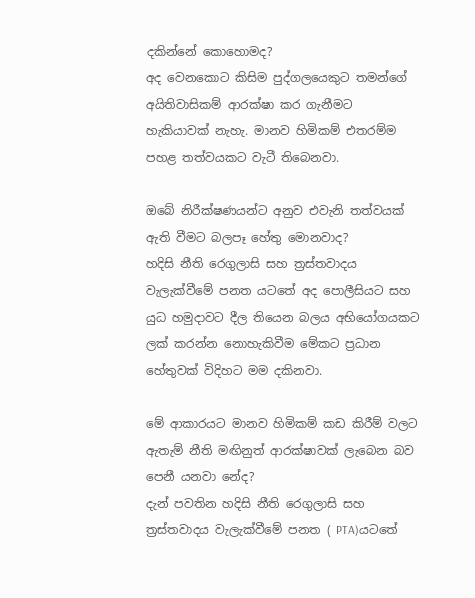දකින්නේ කොහොමද?
අද වෙනකොට කිසිම පුද්ගලයෙකුට තමන්ගේ අයිතිවාසිකම් ආරක්ෂා කර ගැනීමට හැකියාවක් නැහැ. මානව හිමිකම් එතරම්ම පහළ තත්වයකට වැටී තිබෙනවා.

ඔබේ නිරීක්ෂණයන්ට අනුව එවැනි තත්වයක් ඇති වීමට බලපෑ හේතු මොනවාද?
හදිසි නීති රෙගුලාසි සහ ත්‍රස්තවාදය වැලැක්වීමේ පනත යටතේ අද පොලීසියට සහ යුධ හමුදාවට දීල තියෙන බලය අභියෝගයකට ලක් කරන්න නොහැකිවීම මේකට ප්‍රධාන හේතුවක් විදිහට මම දකිනවා.

මේ ආකාරයට මානව හිමිකම් කඩ කිරීම් වලට ඇතැම් නීති මඟිනුත් ආරක්ෂාවක් ලැබෙන බව පෙනී යනවා නේද?
දැන් පවතින හදිසි නීති රෙගුලාසි සහ ත්‍රස්තවාදය වැලැක්වීමේ පනත ( PTA)යටතේ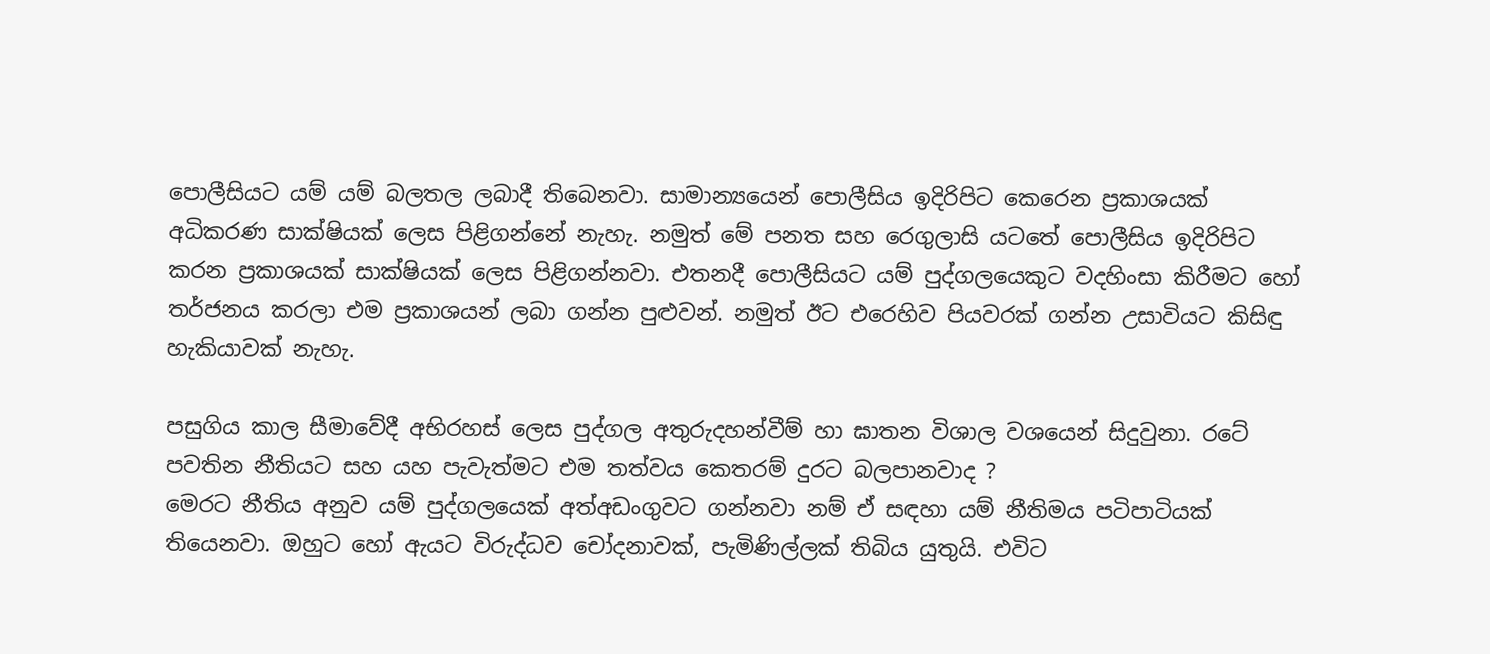පොලීසියට යම් යම් බලතල ලබාදී තිබෙනවා. සාමාන්‍යයෙන් පොලීසිය ඉදිරිපිට කෙරෙන ප්‍රකාශයක් අධිකරණ සාක්ෂියක් ලෙස පිළිගන්නේ නැහැ. නමුත් මේ පනත සහ රෙගුලාසි යටතේ පොලීසිය ඉදිරිපිට කරන ප්‍රකාශයක් සාක්ෂියක් ලෙස පිළිගන්නවා. එතනදී පොලීසියට යම් පුද්ගලයෙකුට වදහිංසා කිරීමට හෝ තර්ජනය කරලා එම ප්‍රකාශයන් ලබා ගන්න පුළුවන්. නමුත් ඊට එරෙහිව පියවරක් ගන්න උසාවියට කිසිඳු හැකියාවක් නැහැ.

පසුගිය කාල සීමාවේදී අභිරහස් ලෙස පුද්ගල අතුරුදහන්වීම් හා ඝාතන විශාල වශයෙන් සිදුවුනා. රටේ පවතින නීතියට සහ යහ පැවැත්මට එම තත්වය කෙතරම් දුරට බලපානවාද ?
මෙරට නීතිය අනුව යම් පුද්ගලයෙක් අත්අඩංගුවට ගන්නවා නම් ඒ සඳහා යම් නීතිමය පටිපාටියක් තියෙනවා. ඔහුට හෝ ඇයට විරුද්ධව චෝදනාවක්, පැමිණිල්ලක් තිබිය යුතුයි. එවිට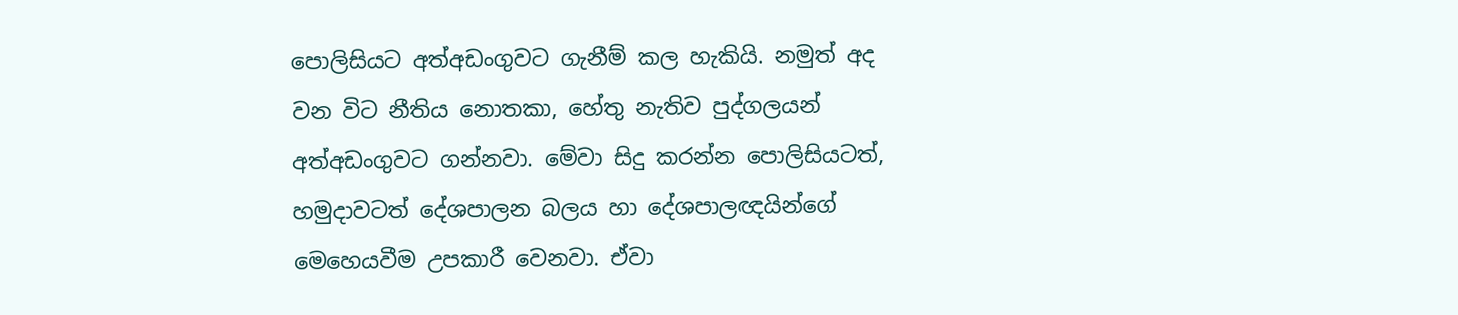පොලිසියට අත්අඩංගුවට ගැනීම් කල හැකියි. නමුත් අද වන විට නීතිය නොතකා, හේතු නැතිව පුද්ගලයන් අත්අඩංගුවට ගන්නවා. මේවා සිදු කරන්න පොලිසියටත්, හමුදාවටත් දේශපාලන බලය හා දේශපාලඥයින්ගේ මෙහෙයවීම උපකාරී වෙනවා. ඒවා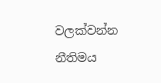වලක්වන්න නීතිමය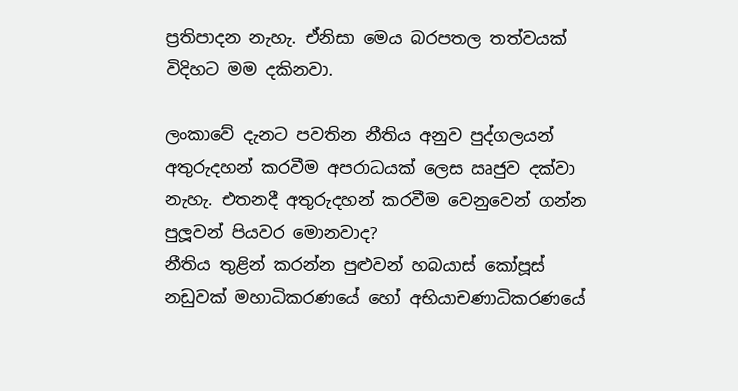ප්‍රතිපාදන නැහැ. ඒනිසා මෙය බරපතල තත්වයක් විදිහට මම දකිනවා.

ලංකාවේ දැනට පවතින නීතිය අනුව පුද්ගලයන් අතුරුදහන් කරවීම අපරාධයක් ලෙස ඍජුව දක්වා නැහැ. එතනදී අතුරුදහන් කරවීම වෙනුවෙන් ගන්න පුලූවන් පියවර මොනවාද?
නීතිය තුළින් කරන්න පුළුවන් හබයාස් කෝපූස් නඩුවක් මහාධිකරණයේ හෝ අභියාචණාධිකරණයේ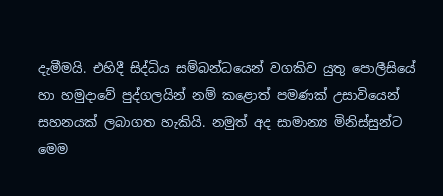දැමීමයි. එහිදී සිද්ධිය සම්බන්ධයෙන් වගකිව යුතු පොලීසියේ හා හමුදාවේ පුද්ගලයින් නම් කළොත් පමණක් උසාවියෙන් සහනයක් ලබාගත හැකියි. නමුත් අද සාමාන්‍ය මිනිස්සුන්ට මෙම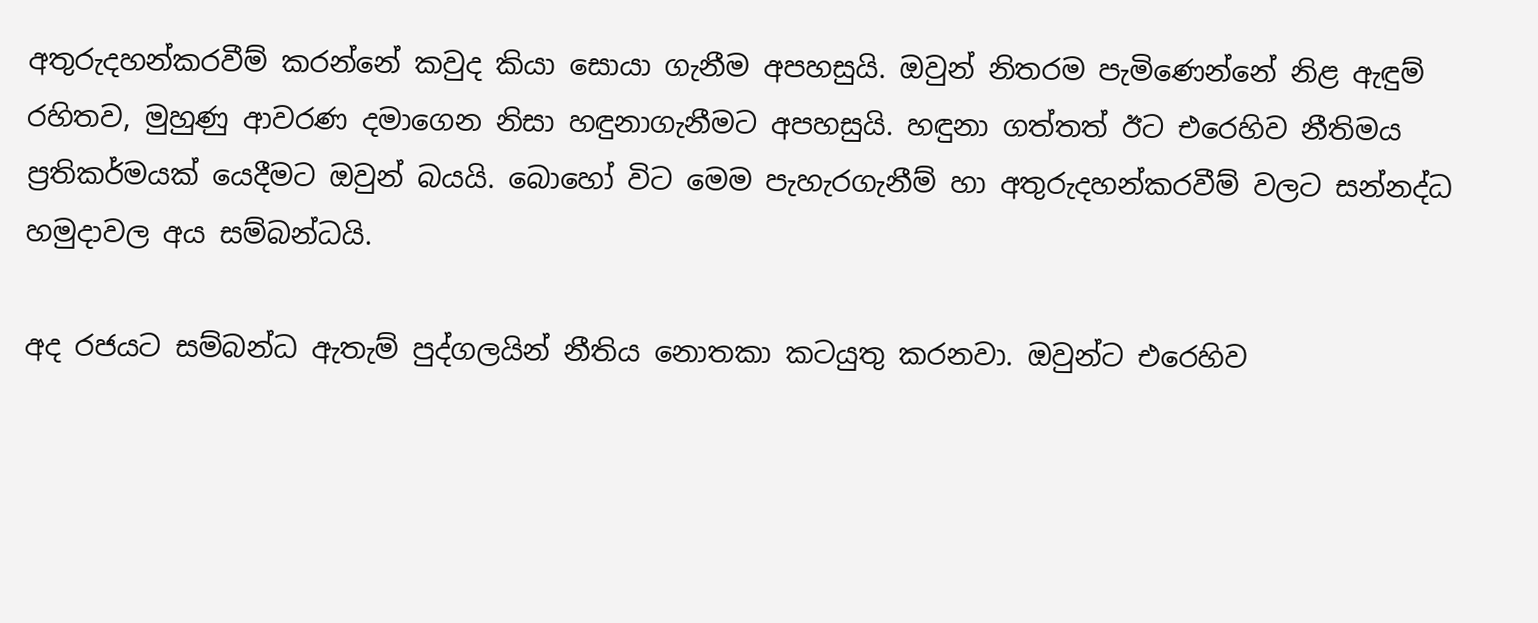අතුරුදහන්කරවීම් කරන්නේ කවුද කියා සොයා ගැනීම අපහසුයි. ඔවුන් නිතරම පැමිණෙන්නේ නිළ ඇඳුම් රහිතව, මුහුණු ආවරණ දමාගෙන නිසා හඳුනාගැනීමට අපහසුයි. හඳුනා ගත්තත් ඊට එරෙහිව නීතිමය ප්‍රතිකර්මයක් යෙදීමට ඔවුන් බයයි. බොහෝ විට මෙම පැහැරගැනීම් හා අතුරුදහන්කරවීම් වලට සන්නද්ධ හමුදාවල අය සම්බන්ධයි.

අද රජයට සම්බන්ධ ඇතැම් පුද්ගලයින් නීතිය නොතකා කටයුතු කරනවා. ඔවුන්ට එරෙහිව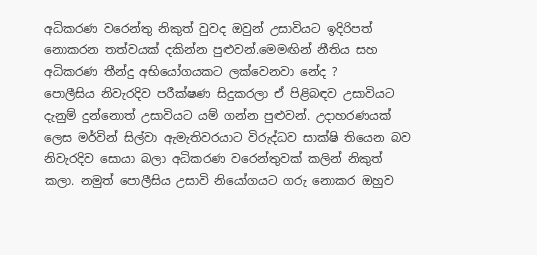අධිකරණ වරෙන්තු නිකුත් වුවද ඔවුන් උසාවියට ඉදිරිපත් නොකරන තත්වයක් දකින්න පුළුවන්.මෙමඟින් නීතිය සහ අධිකරණ තීන්දු අභියෝගයකට ලක්වෙනවා නේද ?
පොලීසිය නිවැරදිව පරීක්ෂණ සිදුකරලා ඒ පිළිබඳව උසාවියට දැනුම් දුන්නොත් උසාවියට යම් ගන්න පුළුවන්. උදාහරණයක් ලෙස මර්වින් සිල්වා ඇමැතිවරයාට විරුද්ධව සාක්ෂි තියෙන බව නිවැරදිව සොයා බලා අධිකරණ වරෙන්තුවක් කලින් නිකුත් කලා. නමුත් පොලීසිය උසාවි නියෝගයට ගරු නොකර ඔහුව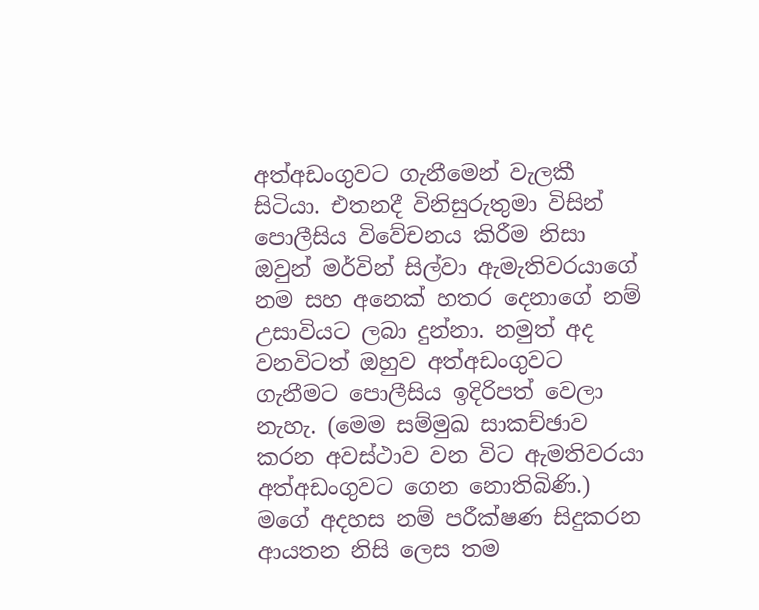අත්අඩංගුවට ගැනීමෙන් වැලකී සිටියා. එතනදී විනිසුරුතුමා විසින් පොලීසිය විවේචනය කිරීම නිසා ඔවුන් මර්වින් සිල්වා ඇමැතිවරයාගේ නම සහ අනෙක් හතර දෙනාගේ නම් උසාවියට ලබා දුන්නා. නමුත් අද වනවිටත් ඔහුව අත්අඩංගුවට ගැනීමට පොලීසිය ඉදිරිපත් වෙලා නැහැ. (මෙම සම්මුඛ සාකච්ඡාව කරන අවස්ථාව වන විට ඇමතිවරයා අත්අඩංගුවට ගෙන නොතිබිණි.) මගේ අදහස නම් පරීක්ෂණ සිදුකරන ආයතන නිසි ලෙස තම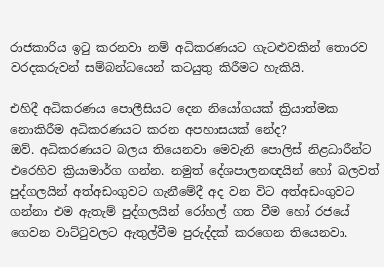රාජකාරිය ඉටු කරනවා නම් අධිකරණයට ගැටළුවකින් තොරව වරදකරුවන් සම්බන්ධයෙන් කටයුතු කිරීමට හැකියි.

එහිදී අධිකරණය පොලීසියට දෙන නියෝගයක් ක්‍රියාත්මක නොකිරීම අධිකරණයට කරන අපහාසයක් නේද?
ඔව්. අධිකරණයට බලය තියෙනවා මෙවැනි පොලිස් නිළධාරීන්ට එරෙහිව ක්‍රියාමාර්ග ගන්න. නමුත් දේශපාලනඥයින් හෝ බලවත් පුද්ගලයින් අත්අඩංගුවට ගැනීමේදී අද වන විට අත්අඩංගුවට ගන්නා එම ඇතැම් පුද්ගලයින් රෝහල් ගත වීම හෝ රජයේ ගෙවන වාට්ටුවලට ඇතුල්වීම පුරුද්දක් කරගෙන තියෙනවා.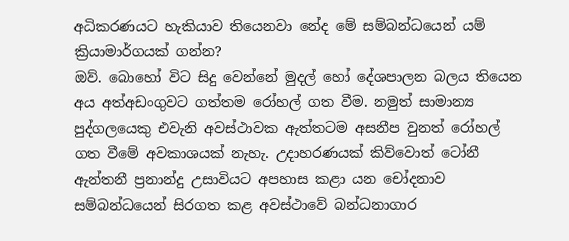අධිකරණයට හැකියාව තියෙනවා නේද මේ සම්බන්ධයෙන් යම් ක්‍රියාමාර්ගයක් ගන්න?
ඔව්. බොහෝ විට සිදු වෙන්නේ මුදල් හෝ දේශපාලන බලය තියෙන අය අත්අඩංගුවට ගත්තම රෝහල් ගත වීම. නමුත් සාමාන්‍ය පුද්ගලයෙකු එවැනි අවස්ථාවක ඇත්තටම අසනීප වුනත් රෝහල් ගත වීමේ අවකාශයක් නැහැ. උදාහරණයක් කිව්වොත් ටෝනී ඇන්තනී ප්‍රනාන්දු උසාවියට අපහාස කළා යන චෝදනාව සම්බන්ධයෙන් සිරගත කළ අවස්ථාවේ බන්ධනාගාර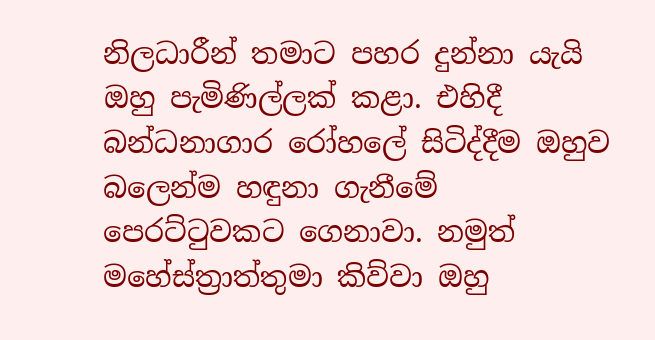නිලධාරීන් තමාට පහර දුන්නා යැයි ඔහු පැමිණිල්ලක් කළා. එහිදී බන්ධනාගාර රෝහලේ සිටිද්දීම ඔහුව බලෙන්ම හඳුනා ගැනීමේ පෙරට්ටුවකට ගෙනාවා. නමුත් මහේස්ත්‍රාත්තුමා කිව්වා ඔහු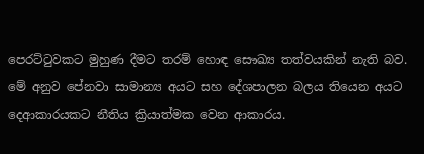පෙරට්ටුවකට මුහුණ දීමට තරම් හොඳ සෞඛ්‍ය තත්වයකින් නැති බව. මේ අනුව පේනවා සාමාන්‍ය අයට සහ දේශපාලන බලය තියෙන අයට දෙආකාරයකට නීතිය ක්‍රියාත්මක වෙන ආකාරය.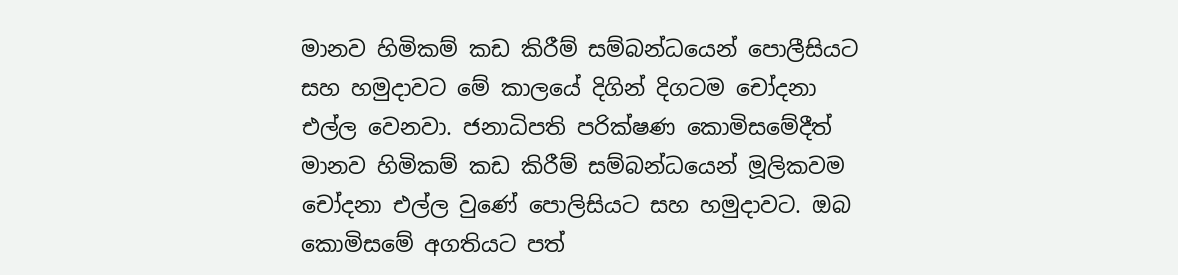මානව හිමිකම් කඩ කිරීම් සම්බන්ධයෙන් පොලීසියට සහ හමුදාවට මේ කාලයේ දිගින් දිගටම චෝදනා එල්ල වෙනවා. ජනාධිපති පරික්ෂණ කොමිසමේදීත් මානව හිමිකම් කඩ කිරීම් සම්බන්ධයෙන් මූලිකවම චෝදනා එල්ල වුණේ පොලිසියට සහ හමුදාවට. ඔබ කොමිසමේ අගතියට පත්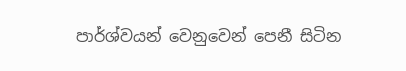පාර්ශ්වයන් වෙනුවෙන් පෙනී සිටින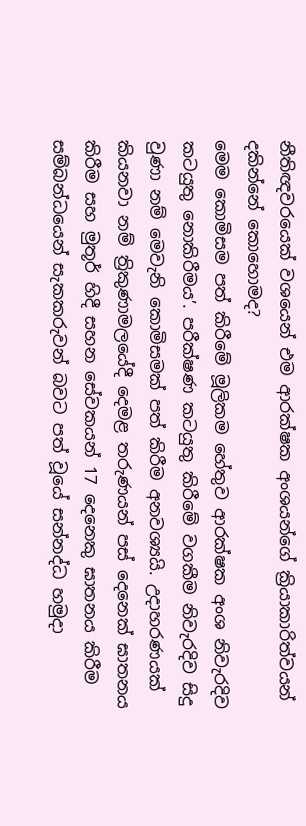නීතිඥවරයෙක් වශයෙන් එම ආරක්ෂක අංශයන්ගේ ක්‍රියාකාරිත්වයන් දකින්නේ කොහොමද?
මෙම කොමිසම පත් කිරීමේ මූලිකම හේතුව ආරක්ෂක අංශ නිවැරදිව කටයුතු නොකිරීමය’. පරීක්ෂණ කටයුතු කිරීමේ වගකීම නිවැරදිව සිදු වුණා නම් මෙවැනි කොමිසමක් පත් කිරීම අනවශ්‍යයි. උදාහරණයක් කියනවා නම් ත්‍රිකුණාමලයේදී දෙමළ තරුණයන් පස් දෙනෙක් ඝාතනය කිරීම සහ මුතූර් හිදී සහන සේවකයන් 17 දෙනෙකු ඝාතනය කිරීම සම්බන්ධයෙන් සැකකරුවන් බවට පත් වූයේ සන්නද්ධ හමුදා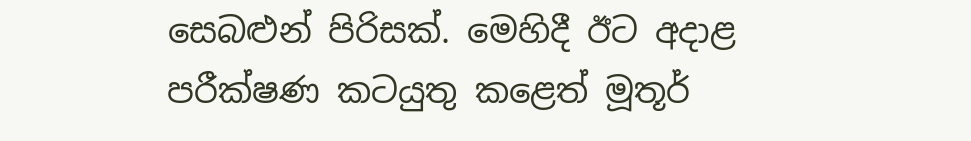සෙබළුන් පිරිසක්. මෙහිදී ඊට අදාළ පරීක්ෂණ කටයුතු කළෙත් මූතූර්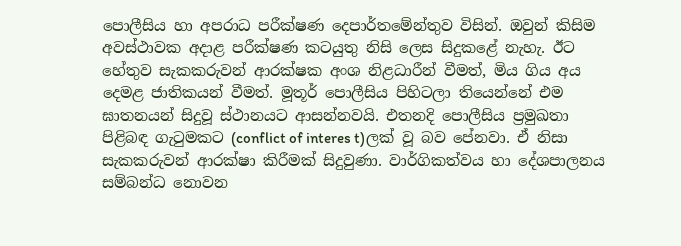පොලීසිය හා අපරාධ පරීක්ෂණ දෙපාර්තමේන්තුව විසින්. ඔවුන් කිසිම අවස්ථාවක අදාළ පරීක්ෂණ කටයුතු නිසි ලෙස සිදුකළේ නැහැ. ඊට හේතුව සැකකරුවන් ආරක්ෂක අංශ නිළධාරීන් වීමත්, මිය ගිය අය දෙමළ ජාතිකයන් වීමත්. මූතූර් පොලීසිය පිහිටලා තියෙන්නේ එම ඝාතනයන් සිදුවූ ස්ථානයට ආසන්නවයි. එතනදි පොලීසිය ප්‍රමුඛතා පිළිබඳ ගැටුමකට (conflict of interes t)ලක් වූ බව පේනවා. ඒ නිසා සැකකරුවන් ආරක්ෂා කිරීමක් සිදුවුණා. වාර්ගිකත්වය හා දේශපාලනය සම්බන්ධ නොවන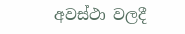අවස්ථා වලදී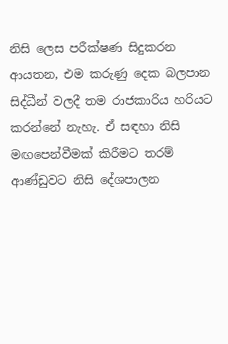නිසි ලෙස පරීක්ෂණ සිදුකරන ආයතන, එම කරුණු දෙක බලපාන සිද්ධීන් වලදී තම රාජකාරිය හරියට කරන්නේ නැහැ. ඒ සඳහා නිසි මඟපෙන්වීමක් කිරීමට තරම් ආණ්ඩුවට නිසි දේශපාලන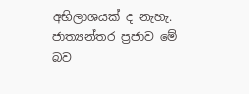අභිලාශයක් ද නැහැ. ජාත්‍යන්තර ප්‍රජාව මේ බව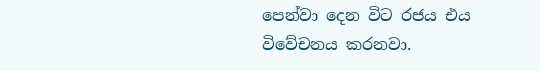පෙන්වා දෙන විට රජය එය විවේචනය කරනවා.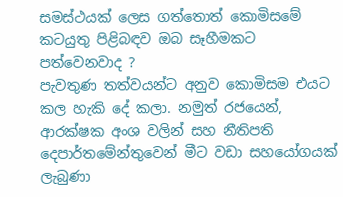සමස්ථයක් ලෙස ගත්තොත් කොමිසමේ කටයුතු පිළිබඳව ඔබ සෑහීමකට පත්වෙනවාද ?
පැවතුණ තත්වයන්ට අනුව කොමිසම එයට කල හැකි දේ කලා. නමුත් රජයෙන්, ආරක්ෂක අංශ වලින් සහ නීතිපති දෙපාර්තමේන්තුවෙන් මීට වඩා සහයෝගයක් ලැබුණා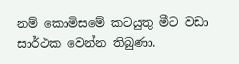නම් කොමිසමේ කටයුතු මීට වඩා සාර්ථක වෙන්න තිබුණා.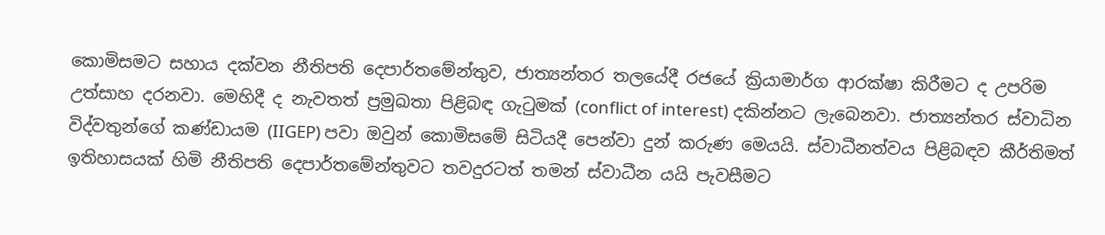කොමිසමට සහාය දක්වන නීතිපති දෙපාර්තමේන්තුව, ජාත්‍යන්තර තලයේදී රජයේ ක්‍රියාමාර්ග ආරක්ෂා කිරීමට ද උපරිම උත්සාහ දරනවා. මෙහිදී ද නැවතත් ප්‍රමුඛතා පිළිබඳ ගැටුමක් (conflict of interest) දකින්නට ලැබෙනවා. ජාත්‍යන්තර ස්වාධින විද්වතුන්ගේ කණ්ඩායම (IIGEP) පවා ඔවුන් කොමිසමේ සිටියදී පෙන්වා දුන් කරුණ මෙයයි. ස්වාධීනත්වය පිළිබඳව කීර්තිමත් ඉතිහාසයක් හිමි නීතිපති දෙපාර්තමේන්තුවට තවදුරටත් තමන් ස්වාධීන යයි පැවසීමට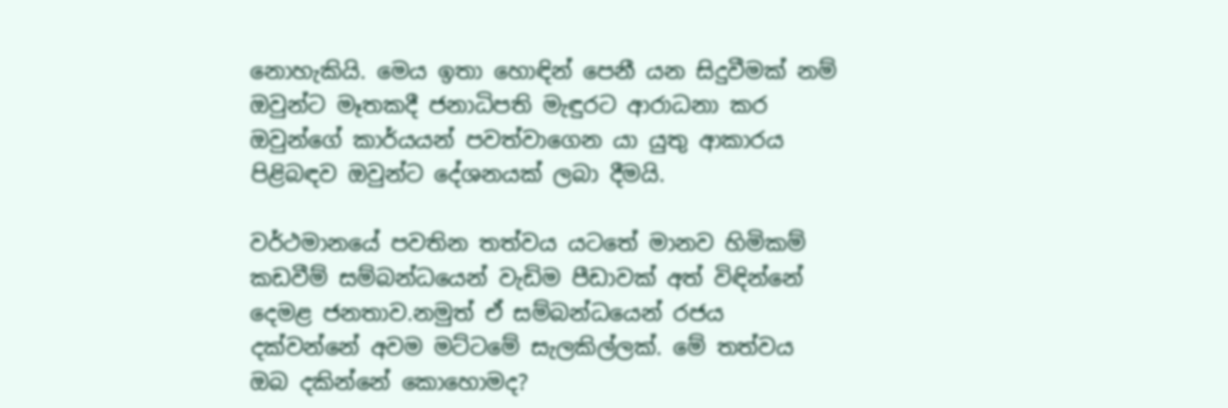නොහැකියි. මෙය ඉතා හොඳින් පෙනී යන සිදුවීමක් නම් ඔවුන්ට මෑතකදී ජනාධිපති මැඳුරට ආරාධනා කර ඔවුන්ගේ කාර්යයන් පවත්වාගෙන යා යුතු ආකාරය පිළිබඳව ඔවුන්ට දේශනයක් ලබා දීමයි.

වර්ථමානයේ පවතින තත්වය යටතේ මානව හිමිකම් කඩවීම් සම්බන්ධයෙන් වැඩිම පීඩාවක් අත් විඳින්නේ දෙමළ ජනතාව.නමුත් ඒ සම්බන්ධයෙන් රජය දක්වන්නේ අවම මට්ටමේ සැලකිල්ලක්. මේ තත්වය ඔබ දකින්නේ කොහොමද?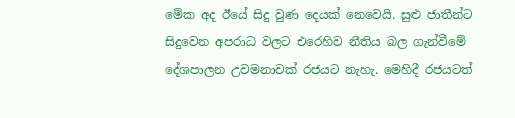මේක අද ඊයේ සිදු වුණ දෙයක් නෙවෙයි. සුළු ජාතීන්ට සිදුවෙන අපරාධ වලට එරෙහිව නීතිය බල ගැන්වීමේ දේශපාලන උවමනාවක් රජයට නැහැ. මෙහිදී රජයටත්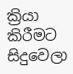ක්‍රියා කිරීමට සිදුවෙලා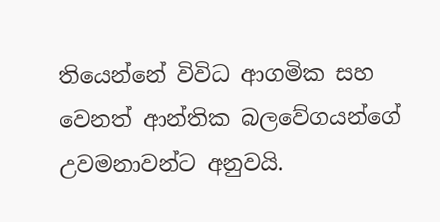තියෙන්නේ විවිධ ආගමික සහ වෙනත් ආන්තික බලවේගයන්ගේ උවමනාවන්ට අනුවයි.